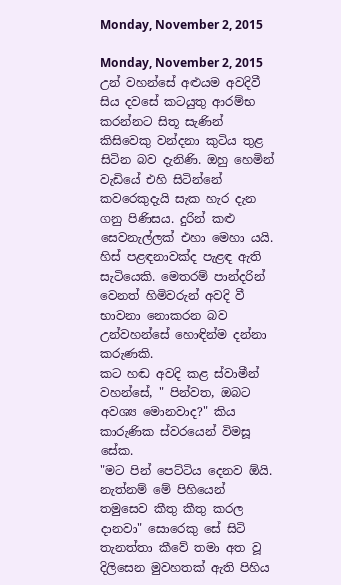Monday, November 2, 2015

Monday, November 2, 2015
උන් වහන්සේ අළුයම අවදිවී සිය දවසේ කටයුතු ආරම්භ කරන්නට සිතූ සැණින් කිසිවෙකු වන්දනා කුටිය තුළ සිටින බව දැනිණි. ඔහු හෙමින් වැඩියේ එහි සිටින්නේ කවරෙකුදැයි සැක හැර දැන ගනු පිණිසය. දුරින් කළු සෙවනැල්ලක් එහා මෙහා යයි. හිස් පළඳනාවක්ද පැළඳ ඇති සැටියෙකි. මෙතරම් පාන්දරින් වෙනත් හිමිවරුන් අවදි වී භාවනා නොකරන බව උන්වහන්සේ හොඳින්ම දන්නා කරුණකි.
කට හඬ අවදි කළ ස්වාමීන් වහන්සේ, " පින්වත, ඔබට අවශ්‍ය මොනවාද?" කිය කාරුණික ස්වරයෙන් විමසූ සේක.
"මට පින් පෙට්ටිය දෙනව ඕයි. නැත්නම් මේ පිහියෙන් තමුසෙව කීතු කීතු කරල දානවා" සොරෙකු සේ සිටි තැනත්තා කීවේ තමා අත වූ දිලිසෙන මුවහතක් ඇති පිහිය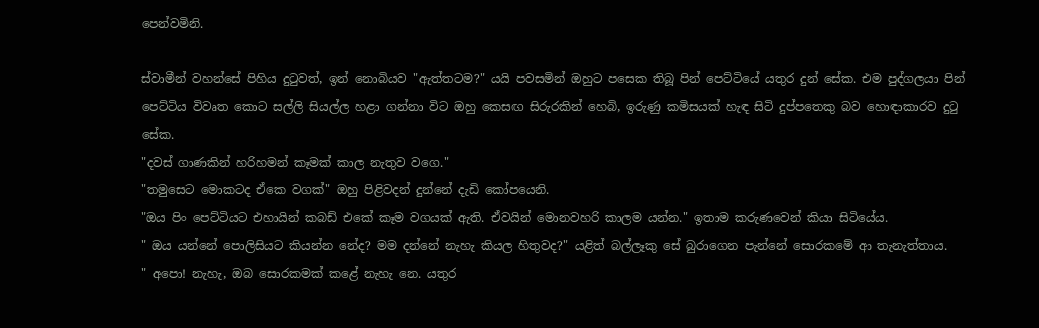පෙන්වමිනි.

ස්වාමීන් වහන්සේ පිහිය දුටුවත්, ඉන් නොබියව "ඇත්තටම?" යයි පවසමින් ඔහුට පසෙක තිබූ පින් පෙට්ටියේ යතුර දුන් සේක. එම පුද්ගලයා පින් පෙට්ටිය විවෘත කොට සල්ලි සියල්ල හළා ගන්නා විට ඔහු කෙසඟ සිරුරකින් හෙබි, ඉරුණු කමිසයක් හැඳ සිටි දුප්පතෙකු බව හොඳාකාරව දුටු සේක.
"දවස් ගාණකින් හරිහමන් කෑමක් කාල නැතුව වගෙ."
"තමුසෙට මොකටද ඒකෙ වගක්" ඔහු පිළිවදන් දුන්නේ දැඩි කෝපයෙනි.
"ඔය පිං පෙට්ටියට එහායින් කබඩ් එකේ කෑම වගයක් ඇති. ඒවයින් මොනවහරි කාලම යන්න." ඉතාම කරුණවෙන් කියා සිටියේය.
" ඔය යන්නේ පොලිසියට කියන්න නේද? මම දන්නේ නැහැ කියල හිතුවද?" යළිත් බල්ලෑකු සේ බුරාගෙන පැන්නේ සොරකමේ ආ තැනැත්තාය.
" අපො! නැහැ, ඔබ සොරකමක් කළේ නැහැ නෙ. යතුර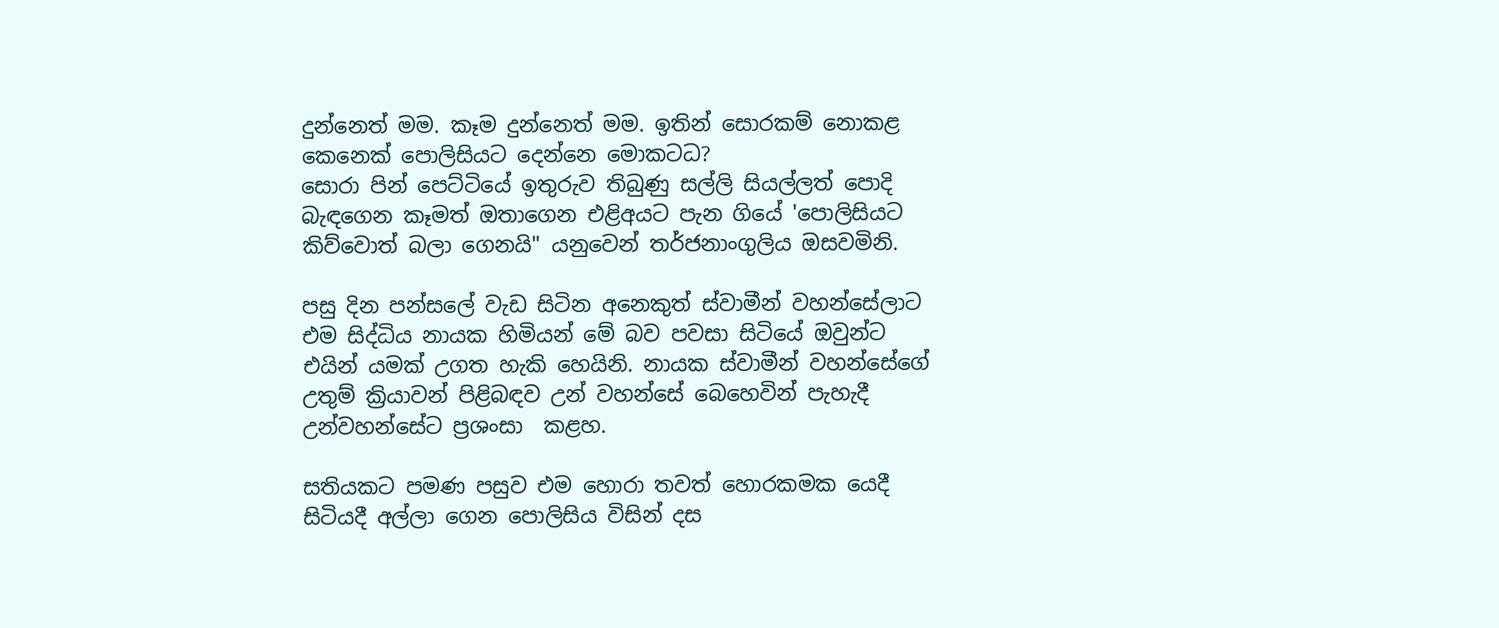දුන්නෙත් මම. කෑම දුන්නෙත් මම. ඉතින් සොරකම් නොකළ කෙනෙක් පොලිසියට දෙන්නෙ මොකටධ?
සොරා පින් පෙට්ටියේ ඉතුරුව තිබුණු සල්ලි සියල්ලත් පොදි බැඳගෙන කෑමත් ඔතාගෙන එළිඅයට පැන ගියේ 'පොලිසියට කිව්වොත් බලා ගෙනයි" යනුවෙන් තර්ජනාංගුලිය ඔසවමිනි.

පසු දින පන්සලේ වැඩ සිටින අනෙකුත් ස්වාමීන් වහන්සේලාට එම සිද්ධිය නායක හිමියන් මේ බව පවසා සිටියේ ඔවුන්ට එයින් යමක් උගත හැකි හෙයිනි. නායක ස්වාමීන් වහන්සේගේ උතුම් ක්‍රියාවන් පිළිබඳව උන් වහන්සේ බෙහෙවින් පැහැදී උන්වහන්සේට ප්‍රශංසා  කළහ.

සතියකට පමණ පසුව එම හොරා තවත් හොරකමක යෙදී සිටියදී අල්ලා ගෙන පොලිසිය විසින් දස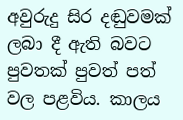අවුරුදු සිර දඬුවමක් ලබා දී ඇති බවට පුවතක් පුවත් පත් වල පළවිය. කාලය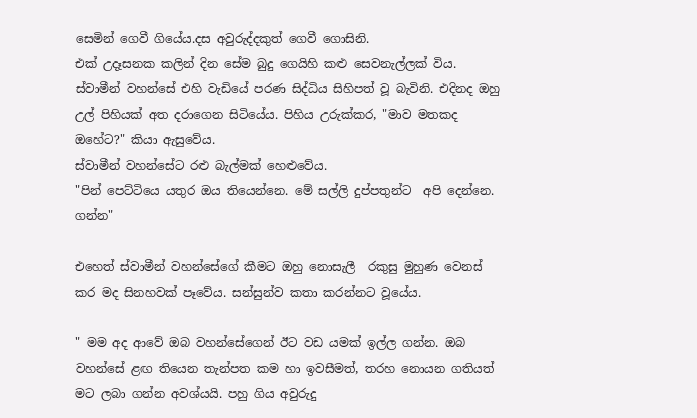සෙමින් ගෙවී ගියේය.දස අවුරුද්දකුත් ගෙවී ගොසිනි.
එක් උදෑසනක කලින් දින සේම බුදු ගෙයිහි කළු සෙවනැල්ලක් විය. ස්වාමීන් වහන්සේ එහි වැඩියේ පරණ සිද්ධිය සිහිපත් වූ බැවිනි. එදිනද ඔහු උල් පිහියක් අත දරාගෙන සිටියේය. පිහිය උරුක්කර, "මාව මතකද ඔහේට?" කියා ඇසුවේය.
ස්වාමීන් වහන්සේට රළු බැල්මක් හෙළුවේය.
"පින් පෙට්ටියෙ යතුර ඔය තියෙන්නෙ. මේ සල්ලි දුප්පතුන්ට  අපි දෙන්නෙ. ගන්න"

එහෙත් ස්වාමීන් වහන්සේගේ කීමට ඔහු නොසැලී  රකුසු මුහුණ වෙනස් කර මද සිනහවක් පෑවේය. සන්සුන්ව කතා කරන්නට වූයේය.

" මම අද ආවේ ඔබ වහන්සේගෙන් ඊට වඩ යමක් ඉල්ල ගන්න. ඔබ වහන්සේ ළඟ තියෙන තැන්පත කම හා ඉවසීමත්, තරහ නොයන ගතියත් මට ලබා ගන්න අවශ්යයි. පහු ගිය අවුරුදු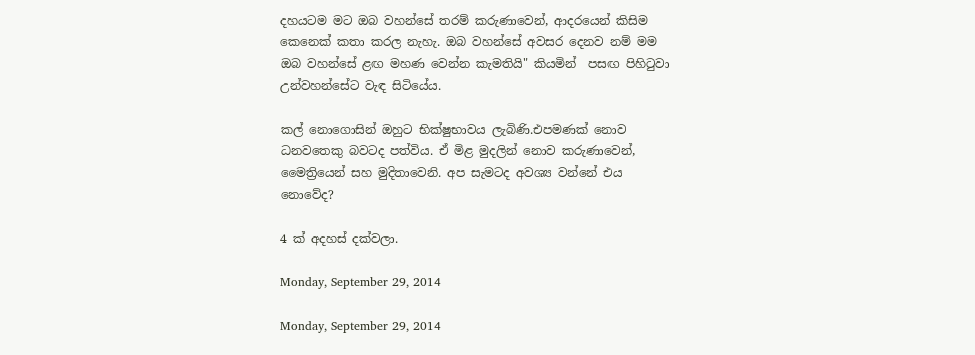දහයටම මට ඔබ වහන්සේ තරම් කරුණාවෙන්, ආදරයෙන් කිසිම කෙනෙක් කතා කරල නැහැ. ඔබ වහන්සේ අවසර දෙනව නම් මම ඔබ වහන්සේ ළඟ මහණ වෙන්න කැමතියි" කියමින්  පසඟ පිහිටුවා උන්වහන්සේට වැඳ සිටියේය.

කල් නොගොසින් ඔහුට භික්ෂුභාවය ලැබිණි.එපමණක් නොව ධනවතෙකු බවටද පත්විය. ඒ මිළ මුදලින් නොව කරුණාවෙන්, මෛත්‍රියෙන් සහ මුදිතාවෙනි. අප සැමටද අවශ්‍ය වන්නේ එය නොවේද?

4 ක් අදහස් දක්වලා.

Monday, September 29, 2014

Monday, September 29, 2014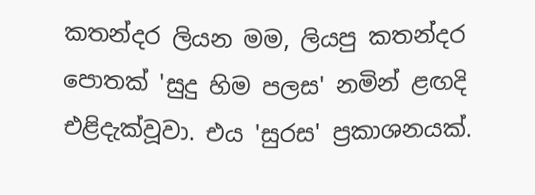කතන්දර ලියන මම, ලියපු කතන්දර පොතක් 'සුදු හිම පලස' නමින් ළඟදි එළිදැක්වූවා. එය 'සුරස' ප්‍රකාශනයක්.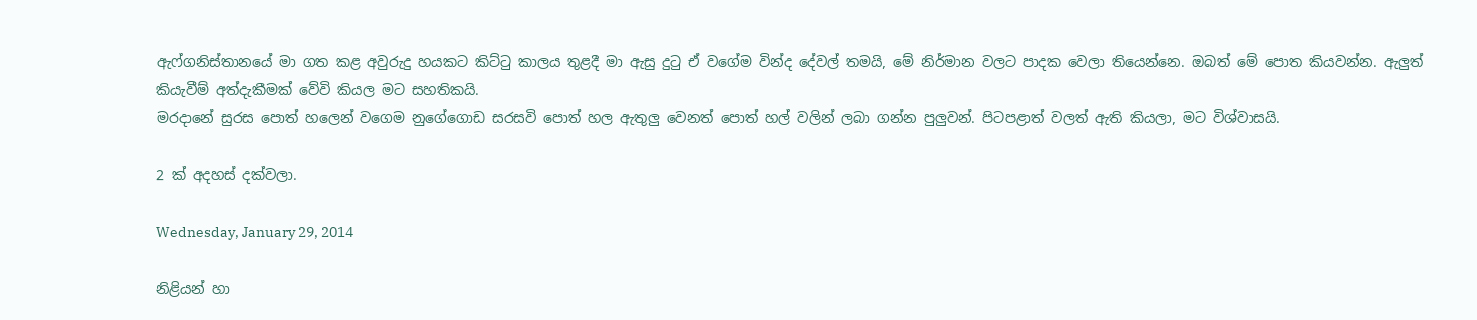ඇෆ්ගනිස්තානයේ මා ගත කළ අවුරුදු හයකට කිට්ටු කාලය තුළදී මා ඇසු දුටු ඒ වගේම වින්ද දේවල් තමයි, මේ නිර්මාන වලට පාදක වෙලා තියෙන්නෙ. ඔබත් මේ පොත කියවන්න. ඇලුත් කියැවීම් අත්දැකීමක් වේවි කියල මට සහතිකයි.
මරදානේ සුරස පොත් හලෙන් වගෙම නුගේගොඩ සරසවි පොත් හල ඇතුලු වෙනත් පොත් හල් වලින් ලබා ගන්න පුලුවන්. පිටපළාත් වලත් ඇති කියලා, මට විශ්වාසයි.

2 ක් අදහස් දක්වලා.

Wednesday, January 29, 2014

නිළියන් හා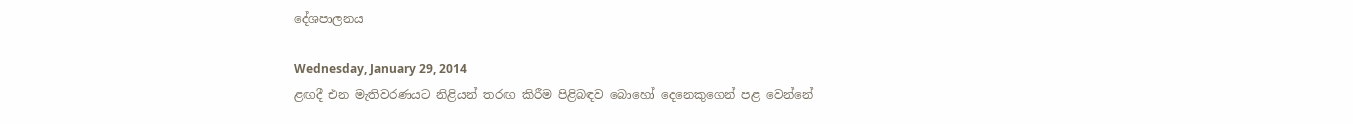දේශපාලනය

Wednesday, January 29, 2014
ළඟදී එන මැතිවරණයට නිළියන් තරඟ කිරීම පිළිබඳව බොහෝ දෙනෙකුගෙන් පළ වෙන්නේ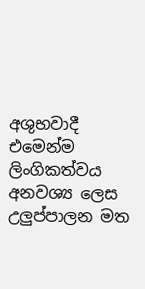අශුභවාදී එමෙන්ම ලිංගිකත්වය අනවශ්‍ය ලෙස උලුප්පාලන මත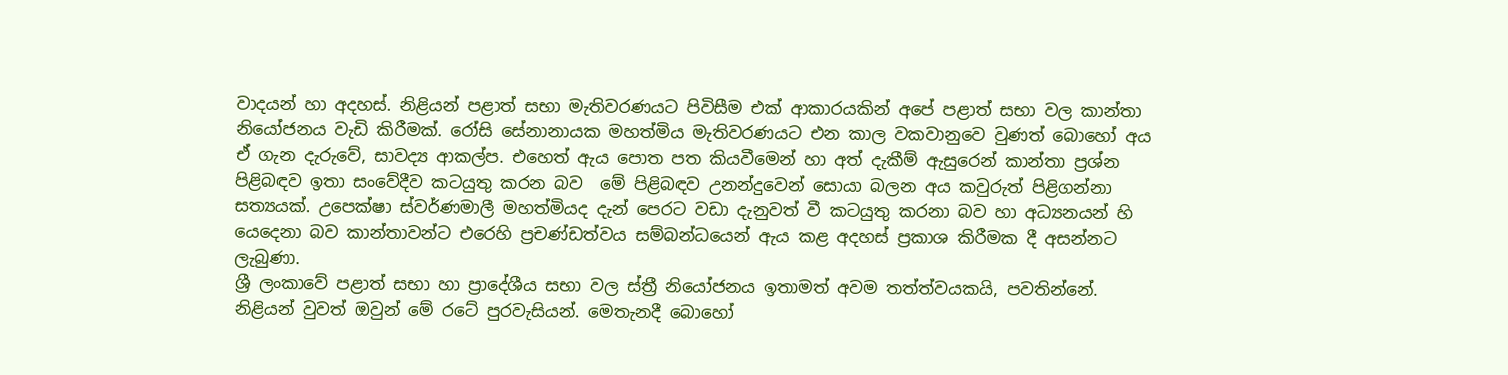වාදයන් හා අදහස්. නිළියන් පළාත් සභා මැතිවරණයට පිවිසීම එක් ආකාරයකින් අපේ පළාත් සභා වල කාන්තා නියෝජනය වැඩි කිරීමක්. රෝසි සේනානායක මහත්මිය මැතිවරණයට එන කාල වකවානුවෙ වුණත් බොහෝ අය ඒ ගැන දැරුවේ, සාවද්‍ය ආකල්ප. එහෙත් ඇය පොත පත කියවීමෙන් හා අත් දැකීම් ඇසුරෙන් කාන්තා ප්‍රශ්න පිළිබඳව ඉතා සංවේදීව කටයුතු කරන බව  මේ පිළිබඳව උනන්දුවෙන් සොයා බලන අය කවුරුත් පිළිගන්නා සත්‍යයක්. උපෙක්ෂා ස්වර්ණමාලී මහත්මියද දැන් පෙරට වඩා දැනුවත් වී කටයුතු කරනා බව හා අධ්‍යනයන් හි යෙදෙනා බව කාන්තාවන්ට එරෙහි ප්‍රචණ්ඩත්වය සම්බන්ධයෙන් ඇය කළ අදහස් ප්‍රකාශ කිරීමක දී අසන්නට ලැබුණා.
ශ්‍රී ලංකාවේ පළාත් සභා හා ප්‍රාදේශීය සභා වල ස්ත්‍රී නියෝජනය ඉතාමත් අවම තත්ත්වයකයි, පවතින්නේ. නිළියන් වුවත් ඔවුන් මේ රටේ පුරවැසියන්. මෙතැනදී බොහෝ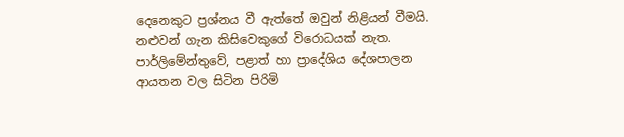දෙනෙකුට ප්‍රශ්නය වී ඇත්තේ ඔවුන් නිළියන් වීමයි. නළුවන් ගැන කිසිවෙකුගේ විරොධයක් නැත. පාර්ලිමේන්තුවේ, පළාත් හා ප්‍රාදේශිය දේශපාලන ආයතන වල සිටින පිරිමි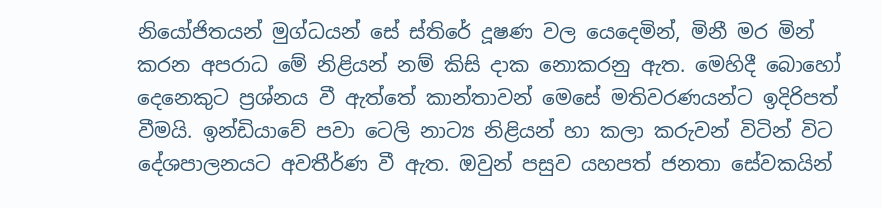නියෝජිතයන් මුග්ධයන් සේ ස්තිරේ දූෂණ වල යෙදෙමින්, මිනී මර මින් කරන අපරාධ මේ නිළියන් නම් කිසි දාක නොකරනු ඇත. මෙහිදී බොහෝ දෙනෙකුට ප්‍රශ්නය වී ඇත්තේ කාන්තාවන් මෙසේ මතිවරණයන්ට ඉදිරිපත් වීමයි. ඉන්ඩියාවේ පවා ටෙලි නාට්‍ය නිළියන් හා කලා කරුවන් විටින් විට දේශපාලනයට අවතීර්ණ වී ඇත. ඔවුන් පසුව යහපත් ජනතා සේවකයින්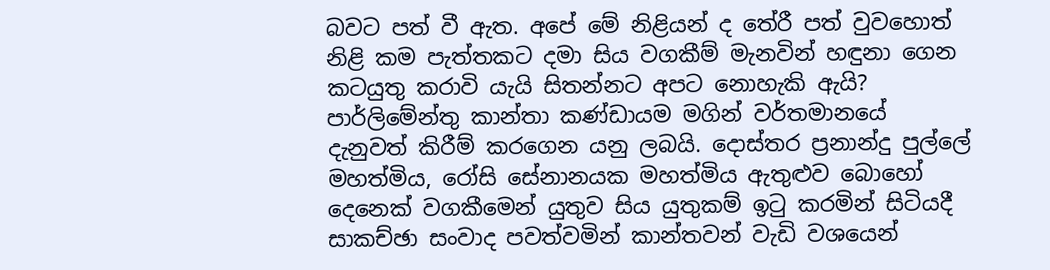බවට පත් වී ඇත. අපේ මේ නිළියන් ද තේරී පත් වුවහොත් නිළි කම පැත්තකට දමා සිය වගකීම් මැනවින් හඳුනා ගෙන කටයුතු කරාවි යැයි සිතන්නට අපට නොහැකි ඇයි? පාර්ලිමේන්තු කාන්තා කණ්ඩායම මගින් වර්තමානයේ දැනුවත් කිරීම් කරගෙන යනු ලබයි. දොස්තර ප්‍රනාන්දු පුල්ලේ මහත්මිය, රෝසි සේනානයක මහත්මිය ඇතුළුව බොහෝ දෙනෙක් වගකීමෙන් යුතුව සිය යුතුකම් ඉටු කරමින් සිටියදී සාකච්ඡා සංවාද පවත්වමින් කාන්තවන් වැඩි වශයෙන්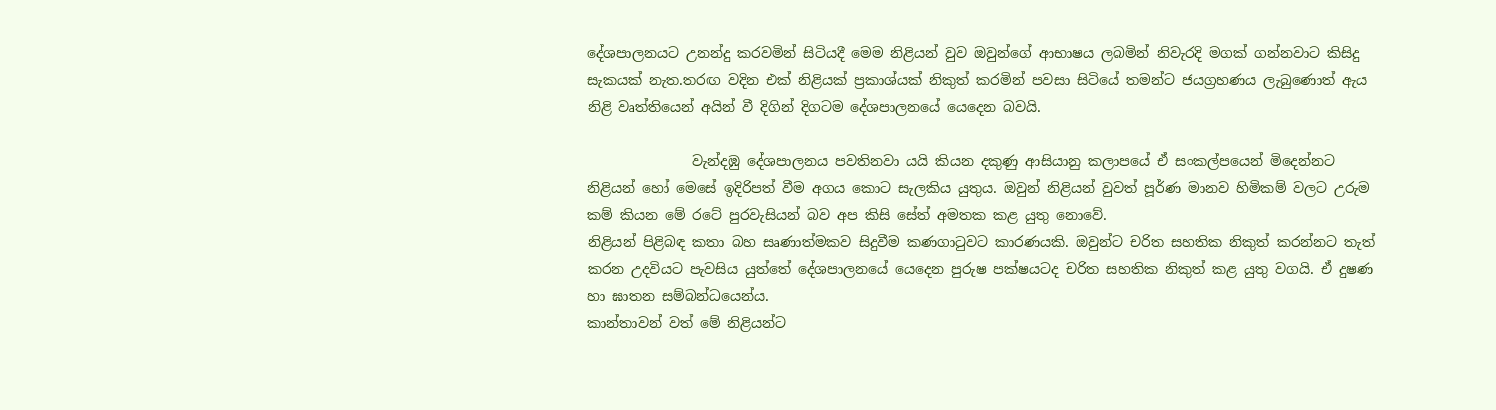දේශපාලනයට උනන්දු කරවමින් සිටියදී මෙම නිළියන් වුව ඔවුන්ගේ ආභාෂය ලබමින් නිවැරදි මගක් ගන්නවාට කිසිදු සැකයක් නැත.තරඟ වදින එක් නිළියක් ප්‍රකාශ්යක් නිකුත් කරමින් පවසා සිටියේ තමන්ට ජයග්‍රහණය ලැබුණොත් ඇය නිළි වෘත්තියෙන් අයින් වී දිගින් දිගටම දේශපාලනයේ යෙදෙන බවයි.

               වැන්දඹු දේශපාලනය පවතිනවා යයි කියන දකුණු ආසියානු කලාපයේ ඒ සංකල්පයෙන් මිදෙන්නට නිළියන් හෝ මෙසේ ඉදිරිපත් වීම අගය කොට සැලකිය යුතුය. ඔවුන් නිළියන් වුවත් පූර්ණ මානව හිමිකම් වලට උරුම කම් කියන මේ රටේ පුරවැසියන් බව අප කිසි සේත් අමතක කළ යුතු නොවේ.
නිළියන් පිළිබඳ කතා බහ සෘණාත්මකව සිදුවීම කණගාටුවට කාරණයකි. ඔවුන්ට චරිත සහතික නිකුත් කරන්නට තැත් කරන උදවියට පැවසිය යුත්තේ දේශපාලනයේ යෙදෙන පුරුෂ පක්ෂයටද චරිත සහතික නිකුත් කළ යුතු වගයි. ඒ දුෂණ හා ඝාතන සම්බන්ධයෙන්ය.
කාන්තාවන් වත් මේ නිළියන්ට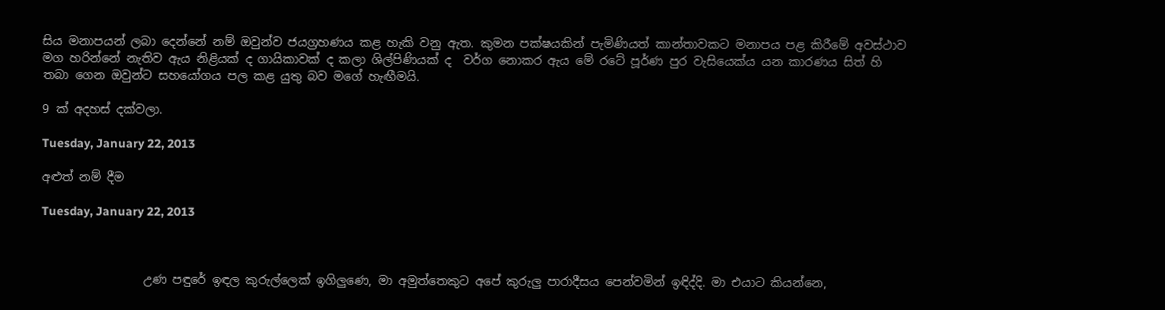සිය මනාපයන් ලබා දෙන්නේ නම් ඔවුන්ව ජයග්‍රහණය කළ හැකි වනු ඇත. කුමන පක්ෂයකින් පැමිණියත් කාන්තාවකට මනාපය පළ කිරීමේ අවස්ථාව මග හරින්නේ නැතිව ඇය නිළියක් ද ගායිකාවක් ද කලා ශිල්පිණියක් ද  වර්ග නොකර ඇය මේ රටේ පූර්ණ පුර වැසියෙක්ය යන කාරණය සිත් හි තබා ගෙන ඔවුන්ට සහයෝගය පල කළ යුතු බව මගේ හැඟීමයි.

9 ක් අදහස් දක්වලා.

Tuesday, January 22, 2013

අළුත් නම් දීම

Tuesday, January 22, 2013



                 උණ පඳුරේ ඉඳල කුරුල්ලෙක් ඉගිලුණෙ, මා අමුත්තෙකුට අපේ කුරුලු පාරාදීසය පෙන්වමින් ඉඳිද්දි. මා එයාට කියන්නෙ,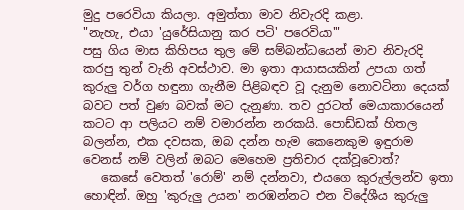මුදු පරෙවියා කියලා. අමුත්තා මාව නිවැරදි කළා.
"නැහැ, එයා 'යුරේසියානු කර පටි' පරෙවියා'"
පසු ගිය මාස කිහිපය තුල මේ සම්බන්ධයෙන් මාව නිවැරදි කරපු තුන් වැනි අවස්ථාව. මා ඉතා ආයාසයකින් උපයා ගත් කුරුලු වර්ග හඳුනා ගැනීම පිළිබඳව වූ දැනුම නොවටිනා දෙයක් බවට පත් වුණ බවක් මට දැනුණා. තව දුරටත් මෙයාකාරයෙන් කටට ආ පලියට නම් වමාරන්න නරකයි. පොඩ්ඩක් හිතල බලන්න, එක දවසක, ඔබ දන්න හැම කෙනෙකුම ඉඳුරාම වෙනස් නම් වලින් ඔබට මෙහෙම ප්‍රතිචාර දක්වූවොත්?
   කෙසේ වෙතත් 'රොම්' නම් දන්නවා, එයගෙ කුරුල්ලන්ව ඉතා හොඳින්. ඔහු 'කුරුලු උයන' නරඹන්නට එන විදේශීය කුරුලු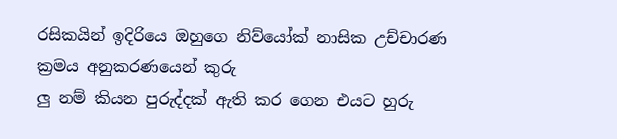රසිකයින් ඉදිරියෙ ඔහුගෙ නිව්යෝක් නාසික උච්චාරණ ක්‍රමය අනුකරණයෙන් කුරු
ලු නම් කියන පුරුද්දක් ඇති කර ගෙන එයට හුරු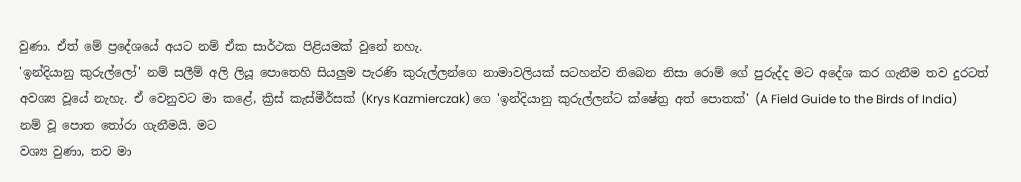වුණා. ඒත් මේ ප්‍රදේශයේ අයට නම් ඒක සාර්ථක පිළියමක් වුනේ නහැ.
'ඉන්දියානු කුරුල්ලෝ' නම් සලීම් අලි ලියූ පොතෙහි සියලුම පැරණි කුරුල්ලන්ගෙ නාමාවලියක් සටහන්ව තිබෙන නිසා රොම් ගේ පුරුද්ද මට අදේශ කර ගැනීම තව දුරටත් අවශ්‍ය වූයේ නැහැ. ඒ වෙනුවට මා කළේ, ක්‍රිස් කැස්මීර්සක් (Krys Kazmierczak) ගෙ 'ඉන්දියානු කුරුල්ලන්ට ක්ෂේත්‍ර අත් පොතක්' (A Field Guide to the Birds of India) නම් වූ පොත තෝරා ගැනීමයි. මට
වශ්‍ය වුණා, තව මා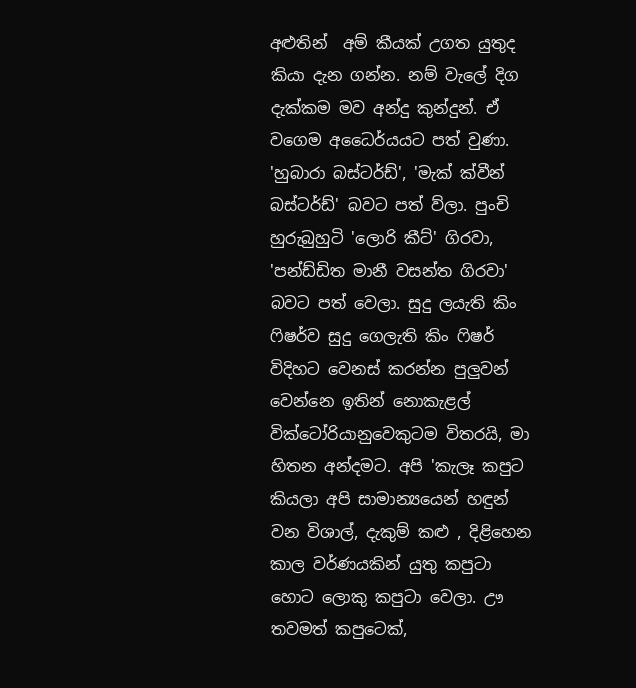අළුතින්  අම් කීයක් උගත යුතුද කියා දැන ගන්න. නම් වැලේ දිග දැක්කම මව අන්දු කුන්දුන්. ඒ වගෙම අධෛර්යයට පත් වුණා. 'හුබාරා බස්ටර්ඩ්', 'මැක් ක්වීන් බස්ටර්ඩ්' බවට පත් ව්ලා. පුංචි හුරුබුහුටි 'ලොරි කීට්' ගිරවා, 'පන්ඩ්ඩිත මානී වසන්ත ගිරවා' බවට පත් වෙලා. සුදු ලයැති කිං ෆිෂර්ව සුදු ගෙලැති කිං ෆිෂර් විදිහට වෙනස් කරන්න පුලුවන් වෙන්නෙ ඉතින් නොකැළල් වික්ටෝරියානුවෙකුටම විතරයි, මා හිතන අන්දමට. අපි 'කැලෑ කපුට කියලා අපි සාමාන්‍යයෙන් හඳුන් වන විශාල්, දැකුම් කළු , දිළිහෙන කාල වර්ණයකින් යුතු කපුටා හොට ලොකු කපුටා වෙලා. ඌ තවමත් කපුටෙක්,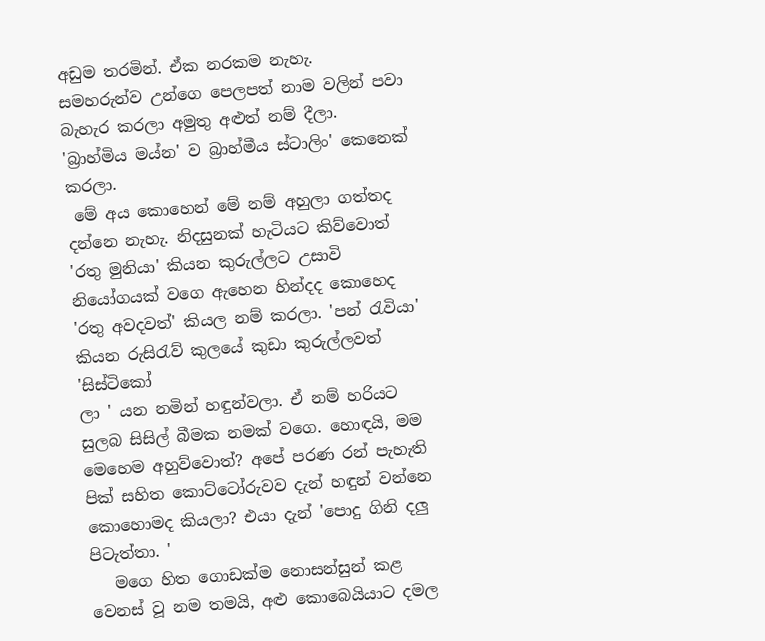අඩුම තරමින්. ඒක නරකම නැහැ. සමහරුන්ව උන්ගෙ පෙලපත් නාම වලින් පවා බැහැර කරලා අමුතු අළුත් නම් දීලා. 'බ්‍රාහ්මිය මය්න' ව බ්‍රාහ්මීය ස්ටාලිං' කෙනෙක් කරලා.
 මේ අය කොහෙන් මේ නම් අහුලා ගත්තද දන්නෙ නැහැ. නිදසුනක් හැටියට කිව්වොත් 'රතු මුනියා' කියන කුරුල්ලට උසාවි නියෝගයක් වගෙ ඇහෙන හින්දද කොහෙද 'රතු අවදවත්' කියල නම් කරලා. 'පන් රැවියා' කියන රුසිරැව් කුලයේ කුඩා කුරුල්ලවත් 'සිස්ටිකෝ
ලා ' යන නමින් හඳුන්වලා. ඒ නම් හරියට සුලබ සිසිල් බීමක නමක් වගෙ. හොඳයි, මම මෙහෙම අහුව්වොත්? අපේ පරණ රන් පැහැති පික් සහිත කොට්ටෝරුවව දැන් හඳුන් වන්නෙ කොහොමද කියලා? එයා දැන් 'පොදු ගිනි දලු පිටැත්තා. '
   මගෙ හිත ගොඩක්ම නොසන්සුන් කළ වෙනස් වූ නම තමයි, අළු කොබෙයියාට දමල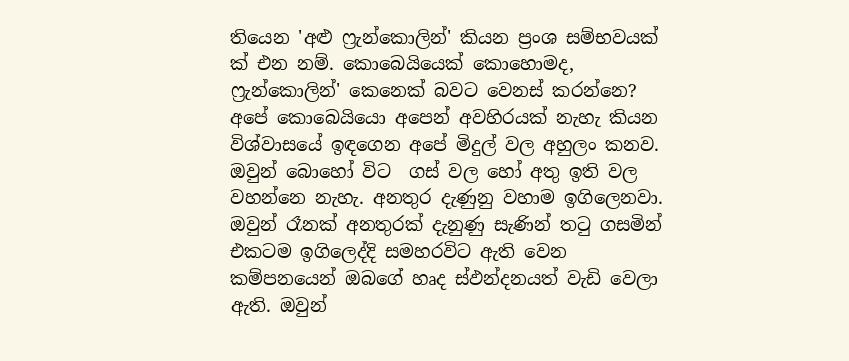තියෙන 'අළු ෆ්‍රැන්කොලින්' කියන ප්‍රංශ සම්භවයක්
ක් එන නම්. කොබෙයියෙක් කොහොමද, ෆ්‍රැන්කොලින්' කෙනෙක් බවට වෙනස් කරන්නෙ? අපේ කොබෙයියො අපෙන් අවහිරයක් නැහැ කියන විශ්වාසයේ ඉඳගෙන අපේ මිදුල් වල අහුලං කනව. ඔවුන් බොහෝ විට  ගස් වල හෝ අතු ඉති වල වහන්නෙ නැහැ. අනතුර දැණුනු වහාම ඉගිලෙනවා. ඔවුන් රෑනක් අනතුරක් දැනුණු සැණින් තටු ගසමින් එකටම ඉගිලෙද්දි සමහරවිට ඇති වෙන කම්පනයෙන් ඔබගේ හෘද ස්ඵන්දනයත් වැඩි වෙලා ඇති. ඔවුන්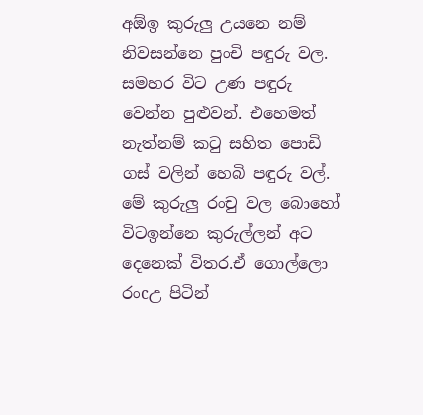අඕඉ කුරුලු උයනෙ නම් නිවසන්නෙ පුංචි පඳුරු වල. සමහර විට උණ පඳුරු වෙන්න පුළුවන්. එහෙමත් නැත්නම් කටු සහිත පොඩි ගස් වලින් හෙබි පඳුරු වල්. මේ කුරුලු රංචු වල බොහෝ විටඉන්නෙ කුරුල්ලන් අට දෙනෙක් විතර.ඒ ගොල්ලො රංcඋ පිටින්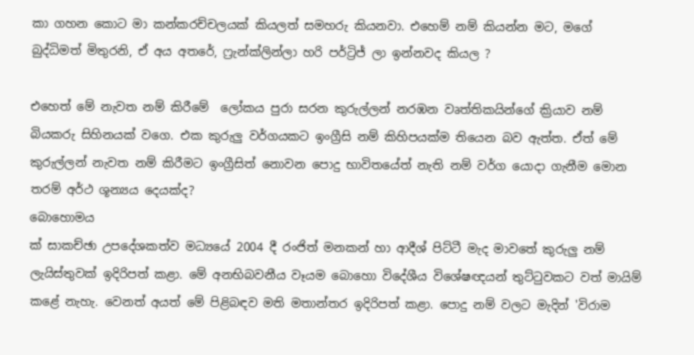කා ගහන කොට මා කන්කරච්චලයක් කියලත් සමහරු කියනවා. එහෙම් නම් කියන්න මට, මගේ බුද්ධිමත් මිතුරනි, ඒ අය අතරේ, ෆ්‍රැන්ක්ලින්ලා හරි පර්ට්‍රිජ් ලා ඉන්නවද කියල ?

එහෙත් මේ නැවත නම් කිරීමේ  ලෝකය පුරා සරන කුරුල්ලන් නරඹන වෘත්තිකයින්ගේ ක්‍රියාව නම් බියකරු සිහිනයක් වගෙ. එක කුරුලු වර්ගයකට ඉංග්‍රීසි නම් කිහිපයක්ම තියෙන බව ඇත්ත. ඒත් මේ කුරුල්ලන් නැවත නම් කිරීමට ඉංග්‍රීසිත් නොවන පොදු භාවිතයේත් නැති නම් වර්ග යොදා ගැනීම මොන තරම් අර්ථ ශූන්‍යය දෙයක්ද?
බොහොමය
ක් සාකච්ඡා උපදේශකත්ව මධ්‍යයේ 2004 දී රංජිත් මනකන් හා ආදීශ් පිට්ටී මැද මාවතේ කුරුලු නම් ලැයිස්තුවක් ඉදිරිපත් කළා. මේ අනභිබවනීය වෑයම බොහො විදේශීය විශේෂඥයන් තුට්ටුවකට වත් මායිම් කළේ නැහැ. වෙනත් අයත් මේ පිළිබඳව මති මතාන්තර ඉදිරිපත් කළා. පොදු නම් වලට මැදින් 'විරාම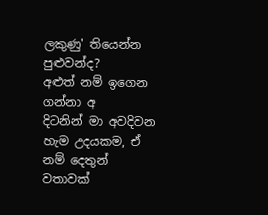ලකුණු' තියෙන්න පුළුවන්ද?
අළුත් නම් ඉගෙන ගන්නා අ
දිටනින් මා අවදිවන හැම උදයකම, ඒ නම් දෙතුන් වතාවක්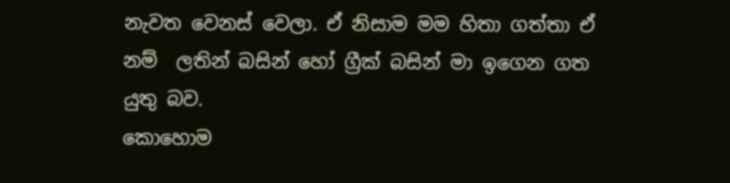නැවත වෙනස් වෙලා. ඒ නිසාම මම හිතා ගත්තා ඒ නම්  ලතින් බසින් හෝ ග්‍රීක් බසින් මා ඉගෙන ගත යුතු බව.
කොහොම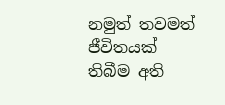නමුත් තවමත් ජීවිතයක් තිබීම අති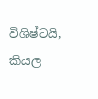විශිෂ්ටයි, කියල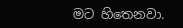මට හිතෙනවා.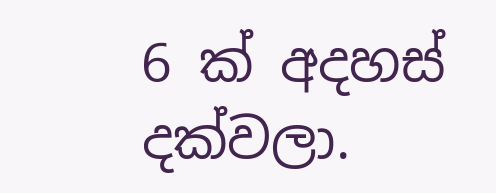6 ක් අදහස් දක්වලා.